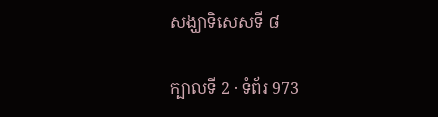សង្ឃាទិសេសទី ៨

ក្បាលទី 2 · ទំព័រ 973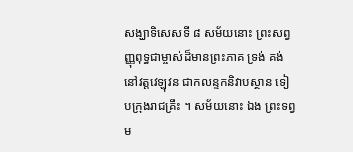សង្ឃាទិសេសទី ៨ សម័យនោះ ព្រះសព្វញ្ញុពុទ្ធជាម្ចាស់ដ៏មានព្រះភាគ ទ្រង់ គង់នៅវត្តវេឡុវន ជាកលន្ទកនិវាបស្ថាន ទៀបក្រុងរាជគ្រឹះ ។ សម័យនោះ ឯង ព្រះទព្វម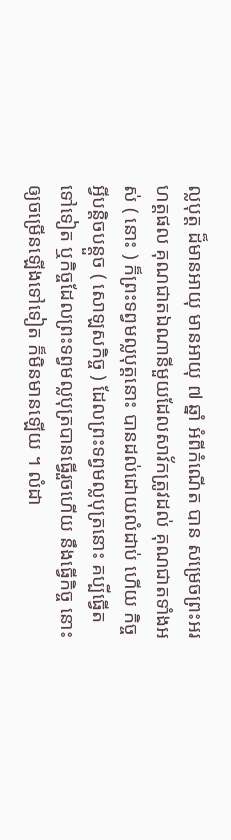ល្លបុត្ត ដ៏មានអាយុ មានអាយុ ៧ ឆ្នាំ អំពីកំណើត បាន សម្រេចព្រះអរហត្តផល គុណជាតឯណានីមួយដែលសាវ័កត្រូវដល់ គុណជាតទាំងអស់ ( នោះ ) ក៏ព្រះទព្វមល្លបុត្តនោះ បានដល់ដោយលំដាប់ ហើយ កិច្ចអ្វីបន្តិចបន្តួច ( សោឡសកិច្ច ) ដែលព្រះទព្វមល្លបុត្រនោះ គប្បីធ្វើតទៅទៀត ឬកិច្ចដែលព្រះទព្វមល្លបុត្របានធ្វើរួចហើយ នឹងធ្វើកិច្ច នោះឲ្យចម្រើនឡើងទៅទៀត ក៏មិនមានឡើយ ។ លំដា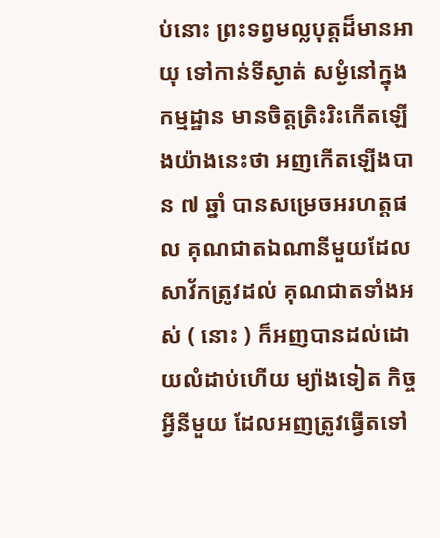ប់នោះ ព្រះទព្វមល្លបុត្តដ៏មានអាយុ ទៅកាន់ទីស្ងាត់ សម្ងំនៅក្នុងកម្មដ្ឋាន មានចិត្តត្រិះរិះកើតឡើងយ៉ាងនេះថា អញកើតឡើងបាន ៧ ឆ្នាំ បានសម្រេចអរហត្តផល គុណជាតឯណានីមួយដែលសាវ័កត្រូវដល់ គុណជាតទាំងអស់ ( នោះ ) ក៏អញបានដល់ដោយលំដាប់ហើយ ម្យ៉ាងទៀត កិច្ចអ្វីនីមួយ ដែលអញត្រូវធ្វើតទៅ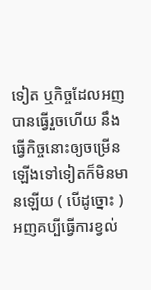ទៀត ឬកិច្ចដែលអញបានធ្វើរួចហើយ នឹងធ្វើកិច្ចនោះឲ្យចម្រើនឡើងទៅទៀតក៏មិនមានឡើយ ( បើដូច្នោះ ) អញគប្បីធ្វើការខ្វល់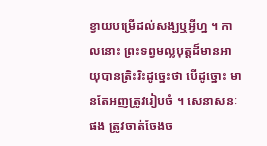ខ្វាយបម្រើដល់សង្ឃឬអ្វីហ្ន ។ កាលនោះ ព្រះទព្វមល្លបុត្តដ៏មានអាយុបានត្រិះរិះដូច្នេះថា បើដូច្នោះ មានតែអញត្រូវរៀបចំ ។ សេនាសនៈផង ត្រូវចាត់ចែងច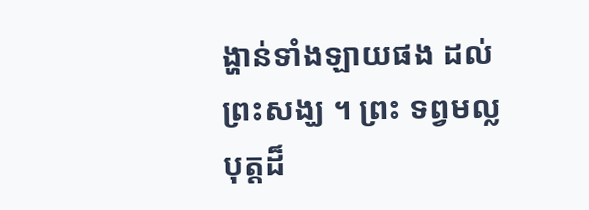ង្ហាន់ទាំងឡាយផង ដល់ព្រះសង្ឃ ។ ព្រះ ទព្វមល្លបុត្តដ៏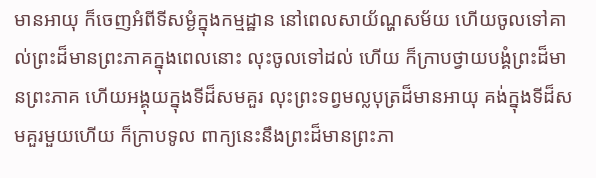មានអាយុ ក៏ចេញអំពីទីសម្ងំក្នុងកម្មដ្ឋាន នៅពេលសាយ័ណ្ហសម័យ ហើយចូលទៅគាល់ព្រះដ៏មានព្រះភាគក្នុងពេលនោះ លុះចូលទៅដល់ ហើយ ក៏ក្រាបថ្វាយបង្គំព្រះដ៏មានព្រះភាគ ហើយអង្គុយក្នុងទីដ៏សមគួរ លុះព្រះទព្វមល្លបុត្រដ៏មានអាយុ គង់ក្នុងទីដ៏សមគួរមួយហើយ ក៏ក្រាបទូល ពាក្យនេះនឹងព្រះដ៏មានព្រះភា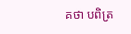គថា បពិត្រ